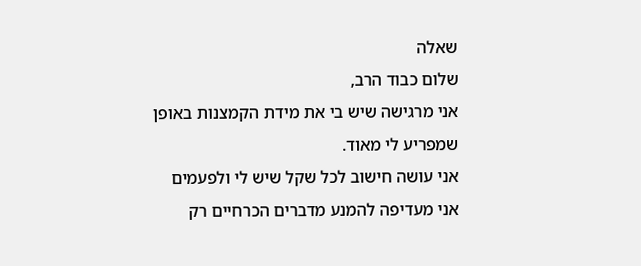שאלה
שלום כבוד הרב,
אני מרגישה שיש בי את מידת הקמצנות באופן שמפריע לי מאוד.
אני עושה חישוב לכל שקל שיש לי ולפעמים אני מעדיפה להמנע מדברים הכרחיים רק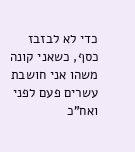כדי לא לבזבז כסף, כשאני קונה משהו אני חושבת עשרים פעם לפני ואח"כ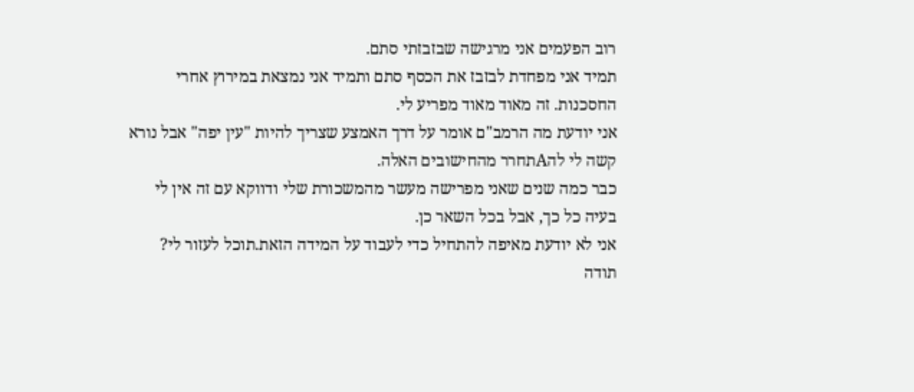רוב הפעמים אני מרגישה שבזבזתי סתם.
תמיד אני מפחדת לבזבז את הכסף סתם ותמיד אני נמצאת במירוץ אחרי החסכנות. זה מאוד מאוד מפריע לי.
אני יודעת מה הרמב"ם אומר על דרך האמצע שצריך להיות "עין יפה" אבל נורא קשה לי להAתחרר מהחישובים האלה.
כבר כמה שנים שאני מפרישה מעשר מהמשכורת שלי ודווקא עם זה אין לי בעיה כל כך, אבל בכל השאר כן.
אני לא יודעת מאיפה להתחיל כדי לעבוד על המידה הזאת.תוכל לעזור לי?
תודה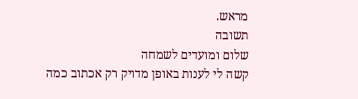מראש.
תשובה
שלום ומועדים לשמחה
קשה לי לענות באופן מדויק רק אכתוב כמה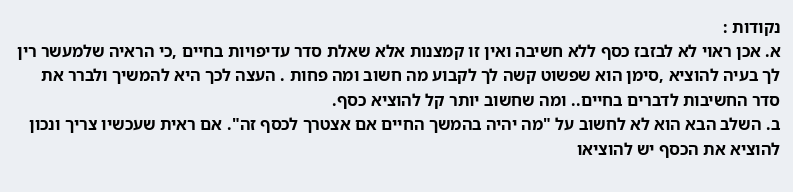נקודות :
א. אכן ראוי לא לבזבז כסף ללא חשיבה ואין זו קמצנות אלא שאלת סדר עדיפויות בחיים ,כי הראיה שלמעשר רין לך בעיה להוציא ,סימן הוא שפשוט קשה לך לקבוע מה חשוב ומה פחות . העצה לכך היא להמשיך ולברר את סדר החשיבות לדברים בחיים.. ומה שחשוב יותר קל להוציא כסף.
ב. השלב הבא הוא לא לחשוב על "מה יהיה בהמשך החיים אם אצטרך לכסף זה". אם ראית שעכשיו צריך ונכון להוציא את הכסף יש להוציאו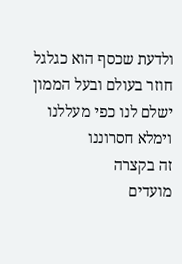ולדעת שכסף הוא כגלגל חוזר בעולם ובעל הממון ישלם לנו כפי מעללנו וימלא חסרוננו
זה בקצרה
מועדים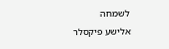לשמחה
אלישע פיקסלר